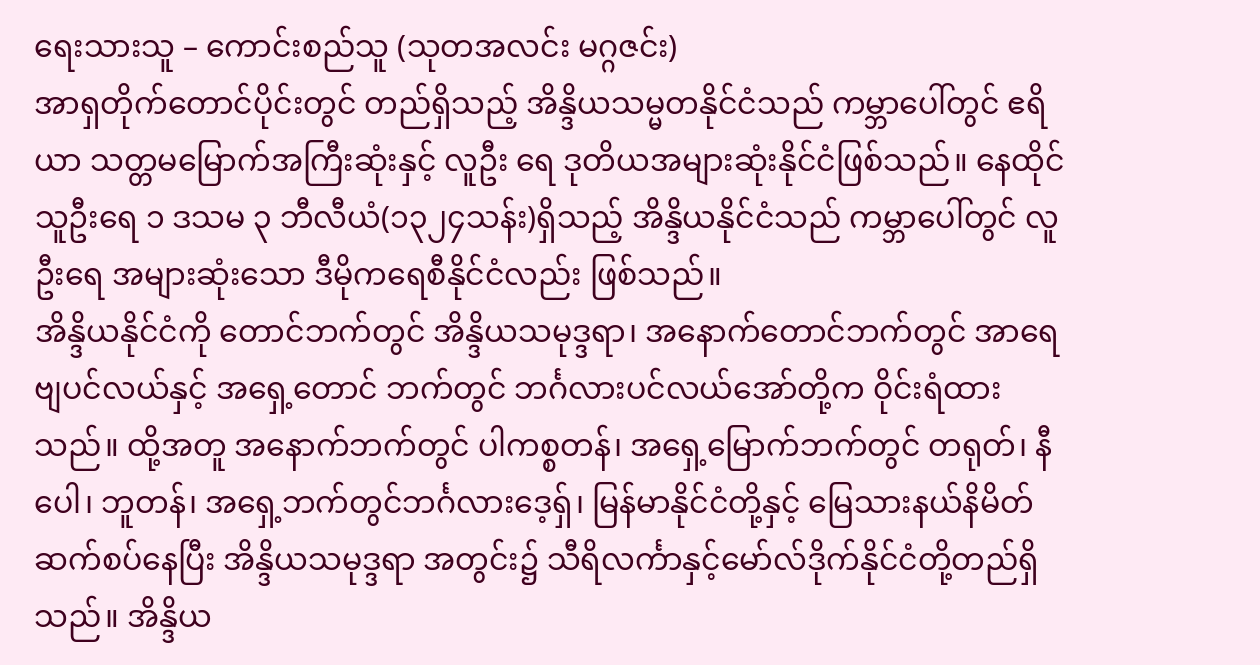ရေးသားသူ – ကောင်းစည်သူ (သုတအလင်း မဂ္ဂဇင်း)
အာရှတိုက်တောင်ပိုင်းတွင် တည်ရှိသည့် အိန္ဒိယသမ္မတနိုင်ငံသည် ကမ္ဘာပေါ်တွင် ဧရိယာ သတ္တမမြောက်အကြီးဆုံးနှင့် လူဦး ရေ ဒုတိယအများဆုံးနိုင်ငံဖြစ်သည်။ နေထိုင်သူဦးရေ ၁ ဒသမ ၃ ဘီလီယံ(၁၃၂၄သန်း)ရှိသည့် အိန္ဒိယနိုင်ငံသည် ကမ္ဘာပေါ်တွင် လူဦးရေ အများဆုံးသော ဒီမိုကရေစီနိုင်ငံလည်း ဖြစ်သည်။
အိန္ဒိယနိုင်ငံကို တောင်ဘက်တွင် အိန္ဒိယသမုဒ္ဒရာ၊ အနောက်တောင်ဘက်တွင် အာရေဗျပင်လယ်နှင့် အရှေ့တောင် ဘက်တွင် ဘင်္ဂလားပင်လယ်အော်တို့က ဝိုင်းရံထားသည်။ ထို့အတူ အနောက်ဘက်တွင် ပါကစ္စတန်၊ အရှေ့မြောက်ဘက်တွင် တရုတ်၊ နီပေါ၊ ဘူတန်၊ အရှေ့ဘက်တွင်ဘင်္ဂလားဒေ့ရှ်၊ မြန်မာနိုင်ငံတို့နှင့် မြေသားနယ်နိမိတ်ဆက်စပ်နေပြီး အိန္ဒိယသမုဒ္ဒရာ အတွင်း၌ သီရိလင်္ကာနှင့်မော်လ်ဒိုက်နိုင်ငံတို့တည်ရှိသည်။ အိန္ဒိယ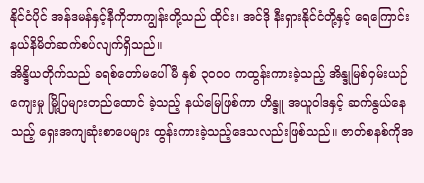နိုင်ငံပိုင် အန်ဒမန်နှင့်နီကိုဘာကျွန်းတို့သည် ထိုင်း၊ အင်ဒို နီးရှားနိုင်ငံတို့နှင့် ရေကြောင်းနယ်နိမိတ်ဆက်စပ်လျက်ရှိသည်။
အိန္ဒိယတိုက်သည် ခရစ်တော်မပေါ်မီ နှစ် ၃၀၀၀ ကထွန်းကားခဲ့သည့် အိန္ဒုမြစ်ဝှမ်းယဉ်ကျေးမှု မြို့ပြများတည်ထောင် ခဲ့သည့် နယ်မြေဖြစ်ကာ ဟိန္ဒူ အယူဝါဒနှင့် ဆက်နွယ်နေသည့် ရှေးအကျဆုံးစာပေများ ထွန်းကားခဲ့သည့်ဒေသလည်းဖြစ်သည်။ ဇာတ်စနစ်ကိုအ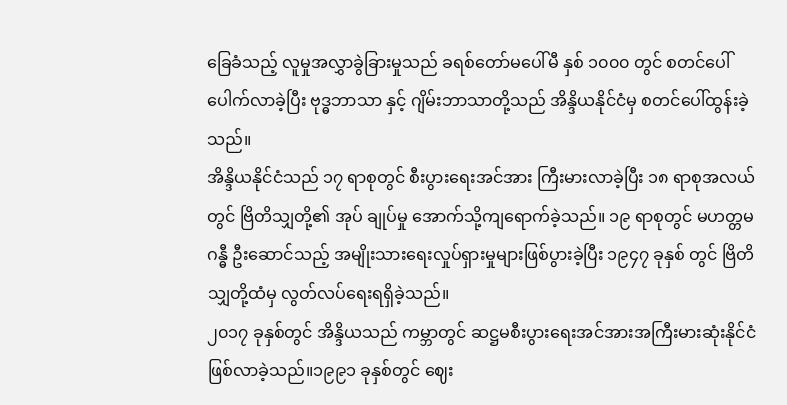ခြေခံသည့် လူမှုအလွှာခွဲခြားမှုသည် ခရစ်တော်မပေါ်မီ နှစ် ၁၀၀၀ တွင် စတင်ပေါ်ပေါက်လာခဲ့ပြီး ဗုဒ္ဓဘာသာ နှင့် ဂျိမ်းဘာသာတို့သည် အိန္ဒိယနိုင်ငံမှ စတင်ပေါ်ထွန်းခဲ့သည်။
အိန္ဒိယနိုင်ငံသည် ၁၇ ရာစုတွင် စီးပွားရေးအင်အား ကြီးမားလာခဲ့ပြီး ၁၈ ရာစုအလယ်တွင် ဗြိတိသျှတို့၏ အုပ် ချုပ်မှု အောက်သို့ကျရောက်ခဲ့သည်။ ၁၉ ရာစုတွင် မဟတ္တမဂန္ဓီ ဦးဆောင်သည့် အမျိုးသားရေးလှုပ်ရှားမှုများဖြစ်ပွားခဲ့ပြီး ၁၉၄၇ ခုနှစ် တွင် ဗြိတိသျှတို့ထံမှ လွတ်လပ်ရေးရရှိခဲ့သည်။
၂၀၁၇ ခုနှစ်တွင် အိန္ဒိယသည် ကမ္ဘာတွင် ဆဋ္ဌမစီးပွားရေးအင်အားအကြီးမားဆုံးနိုင်ငံဖြစ်လာခဲ့သည်။၁၉၉၁ ခုနှစ်တွင် ဈေး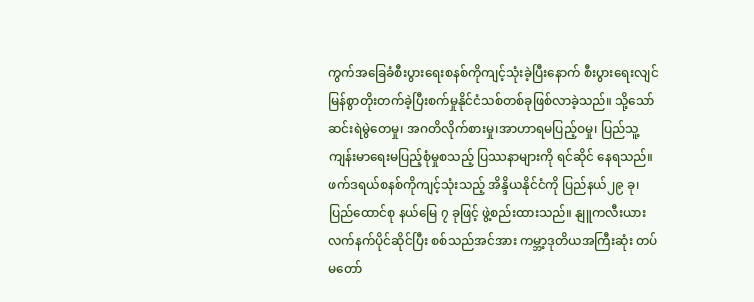ကွက်အခြေခံစီးပွားရေးစနစ်ကိုကျင့်သုံးခဲ့ပြီးနောက် စီးပွားရေးလျင်မြန်စွာတိုးတက်ခဲ့ပြီးစက်မှုနိုင်ငံသစ်တစ်ခုဖြစ်လာခဲ့သည်။ သို့သော် ဆင်းရဲမွဲတေမှု၊ အဂတိလိုက်စားမှု၊အာဟာရမပြည့်ဝမှု၊ ပြည်သူ့ကျန်းမာရေးမပြည့်စုံမှုစသည့် ပြဿနာများကို ရင်ဆိုင် နေရသည်။
ဖက်ဒရယ်စနစ်ကိုကျင့်သုံးသည့် အိန္ဒိယနိုင်ငံကို ပြည်နယ်၂၉ ခု၊ ပြည်ထောင်စု နယ်မြေ ၇ ခုဖြင့် ဖွဲ့စည်းထားသည်။ နျူကလီးယားလက်နက်ပိုင်ဆိုင်ပြီး စစ်သည်အင်အား ကမ္ဘာ့ဒုတိယအကြီးဆုံး တပ်မတော်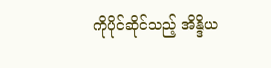ကိုပိုင်ဆိုင်သည့် အိန္ဒိယ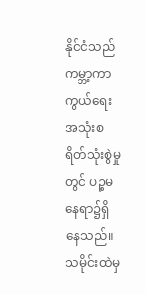နိုင်ငံသည် ကမ္ဘာ့ကာကွယ်ရေး အသုံးစရိတ်သုံးစွဲမှုတွင် ပဉ္စမနေရာ၌ရှိနေသည်။
သမိုင်းထဲမှ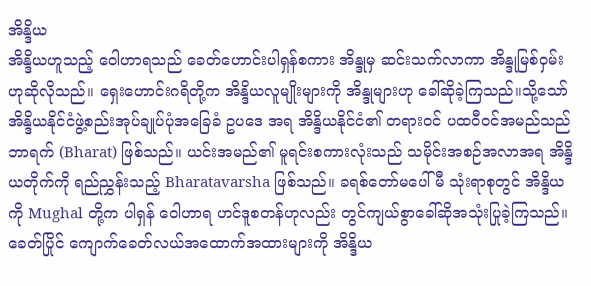အိန္ဒိယ
အိန္ဒိယဟူသည့် ဝေါဟာရသည် ခေတ်ဟောင်းပါရှန်စကား အိန္ဒုမှ ဆင်းသက်လာကာ အိန္ဒုမြစ်ဝှမ်းဟုဆိုလိုသည်။ ရှေးဟောင်းဂရိတို့က အိန္ဒိယလူမျိုးများကို အိန္ဒုများဟု ခေါ်ဆိုခဲ့ကြသည်။သို့သော် အိန္ဒိယနိုင်ငံဖွဲ့စည်းအုပ်ချုပ်ပုံအခြေခံ ဥပဒေ အရ အိန္ဒိယနိုင်ငံ၏ တရားဝင် ပထဝီဝင်အမည်သည် ဘာရက် (Bharat) ဖြစ်သည်။ ယင်းအမည်၏ မူရင်းစကားလုံးသည် သမိုင်းအစဉ်အလာအရ အိန္ဒိယတိုက်ကို ရည်ညွှန်းသည့် Bharatavarsha ဖြစ်သည်။ ခရစ်တော်မပေါ်မီ သုံးရာစုတွင် အိန္ဒိယကို Mughal တို့က ပါရှန် ဝေါဟာရ ဟင်ဒူစတန်ဟုလည်း တွင်ကျယ်စွာခေါ်ဆိုအသုံးပြုခဲ့ကြသည်။
ခေတ်ပြိုင် ကျောက်ခေတ်လယ်အထောက်အထားများကို အိန္ဒိယ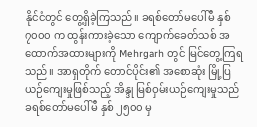နိုင်ငံတွင် တွေ့ရှိခဲ့ကြသည်။ ခရစ်တော်မပေါ်မီ နှစ် ၇၀၀၀ က ထွန်းကားခဲ့သော ကျောက်ခေတ်သစ် အထောက်အထားများကို Mehrgarh တွင် မြင်တွေ့ကြရသည်။ အာရှတိုက် တောင်ပိုင်း၏ အစောဆုံး မြို့ပြယဉ်ကျေးမှုဖြစ်သည့် အိန္ဒု မြစ်ဝှမ်းယဉ်ကျေးမှုသည် ခရစ်တော်မပေါ်မီ နှစ် ၂၅၀၀ မှ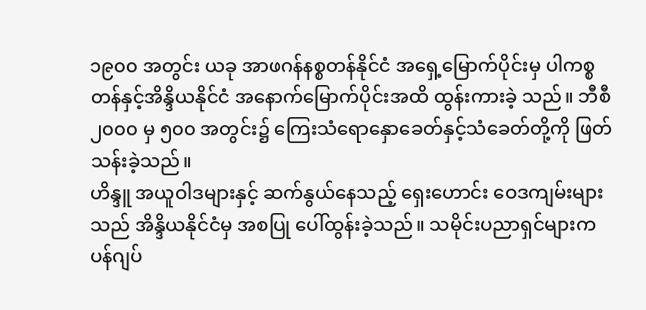၁၉၀၀ အတွင်း ယခု အာဖဂန်နစ္စတန်နိုင်ငံ အရှေ့မြောက်ပိုင်းမှ ပါကစ္စတန်နှင့်အိန္ဒိယနိုင်ငံ အနောက်မြောက်ပိုင်းအထိ ထွန်းကားခဲ့ သည်။ ဘီစီ ၂၀၀၀ မှ ၅၀၀ အတွင်း၌ ကြေးသံရောနှောခေတ်နှင့်သံခေတ်တို့ကို ဖြတ်သန်းခဲ့သည်။
ဟိန္ဒူ အယူဝါဒများနှင့် ဆက်နွယ်နေသည့် ရှေးဟောင်း ဝေဒကျမ်းများသည် အိန္ဒိယနိုင်ငံမှ အစပြု ပေါ်ထွန်းခဲ့သည်။ သမိုင်းပညာရှင်များက ပန်ဂျပ်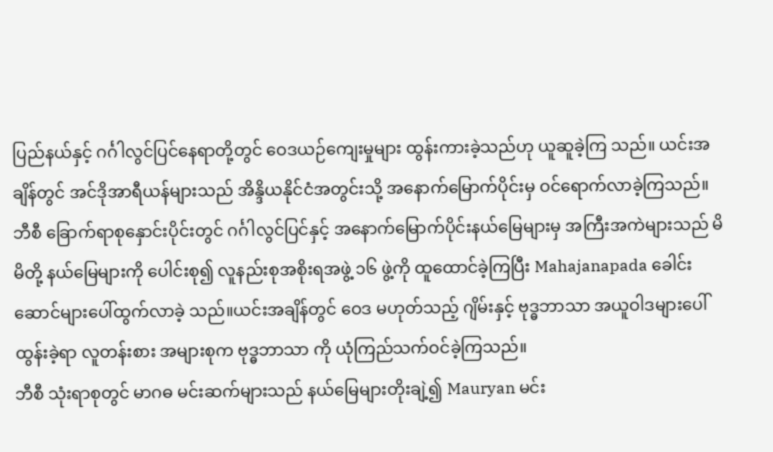ပြည်နယ်နှင့် ဂင်္ဂါလွင်ပြင်နေရာတို့တွင် ဝေဒယဉ်ကျေးမှုများ ထွန်းကားခဲ့သည်ဟု ယူဆူခဲ့ကြ သည်။ ယင်းအချိန်တွင် အင်ဒိုအာရီယန်များသည် အိန္ဒိယနိုင်ငံအတွင်းသို့ အနောက်မြောက်ပိုင်းမှ ဝင်ရောက်လာခဲ့ကြသည်။
ဘီစီ ခြောက်ရာစုနှောင်းပိုင်းတွင် ဂင်္ဂါလွင်ပြင်နှင့် အနောက်မြောက်ပိုင်းနယ်မြေများမှ အကြီးအကဲများသည် မိမိတို့ နယ်မြေများကို ပေါင်းစု၍ လူနည်းစုအစိုးရအဖွဲ့ ၁၆ ဖွဲ့ကို ထူထောင်ခဲ့ကြပြီး Mahajanapada ခေါင်းဆောင်များပေါ်ထွက်လာခဲ့ သည်။ယင်းအချိန်တွင် ဝေဒ မဟုတ်သည့် ဂျိမ်းနှင့် ဗုဒ္ဓဘာသာ အယူဝါဒများပေါ်ထွန်းခဲ့ရာ လူတန်းစား အများစုက ဗုဒ္ဓဘာသာ ကို ယုံကြည်သက်ဝင်ခဲ့ကြသည်။
ဘီစီ သုံးရာစုတွင် မာဂဓ မင်းဆက်များသည် နယ်မြေများတိုးချဲ့၍ Mauryan မင်း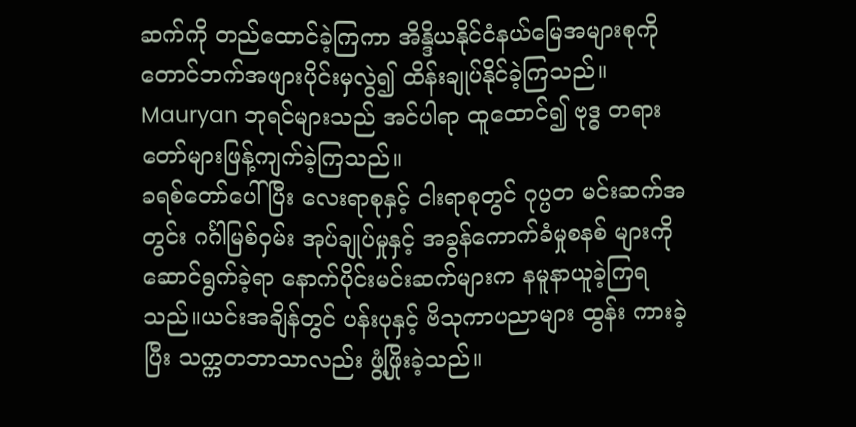ဆက်ကို တည်ထောင်ခဲ့ကြကာ အိန္ဒိယနိုင်ငံနယ်မြေအများစုကို တောင်ဘက်အဖျားပိုင်းမှလွဲ၍ ထိန်းချုပ်နိုင်ခဲ့ကြသည်။ Mauryan ဘုရင်များသည် အင်ပါရာ ထူထောင်၍ ဗုဒ္ဓ တရားတော်များဖြန့်ကျက်ခဲ့ကြသည်။
ခရစ်တော်ပေါ်ပြီး လေးရာစုနှင့် ငါးရာစုတွင် ဂုပ္ပတ မင်းဆက်အတွင်း ဂင်္ဂါမြစ်ဝှမ်း အုပ်ချုပ်မှုနှင့် အခွန်ကောက်ခံမှုစနစ် များကို ဆောင်ရွက်ခဲ့ရာ နောက်ပိုင်းမင်းဆက်များက နမူနာယူခဲ့ကြရသည်။ယင်းအချိန်တွင် ပန်းပုနှင့် ဗိသုကာပညာများ ထွန်း ကားခဲ့ပြီး သက္ကတဘာသာလည်း ဖွံ့ဖြိုးခဲ့သည်။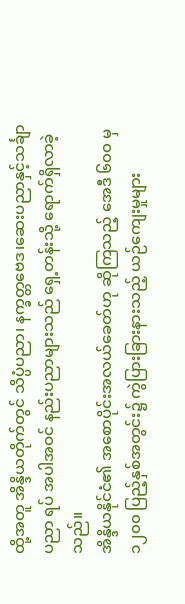ထို့အတူ အိန္ဒိယတိုက်တွင် သိပ္ပံပညာ၊ နက္ခတ္တဗေဒ၊ဆေးပညာနှင့်သင်္ချာပညာ ရပ် အပါအဝင် နည်းပညာများသည် ရှေ့တန်းသို့ ရောက်ရှိလာခဲ့သည်။
အိန္ဒိယနိုင်ငံ၏ အစောပိုင်းအလယ်ခေတ်ဟု ဆိုကြသည့် အေဒီ ၆၀၀ မှ ၁၂၀၀ ပြည့်နှစ်အတွင်း၌ ကွဲပြားခြားနားသည့် ယဉ်ကျေးမှုများ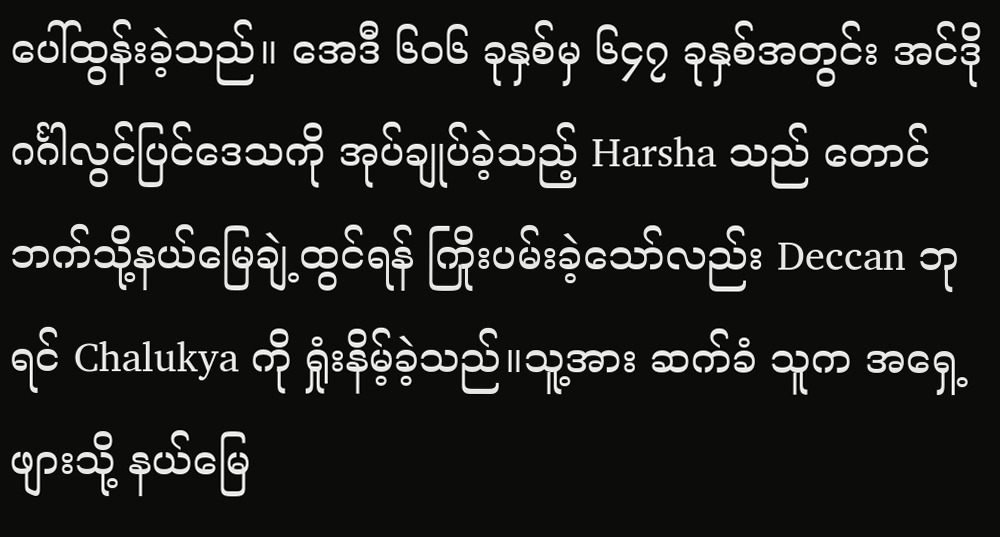ပေါ်ထွန်းခဲ့သည်။ အေဒီ ၆၀၆ ခုနှစ်မှ ၆၄၇ ခုနှစ်အတွင်း အင်ဒို ဂင်္ဂါလွင်ပြင်ဒေသကို အုပ်ချုပ်ခဲ့သည့် Harsha သည် တောင်ဘက်သို့နယ်မြေချဲ့ထွင်ရန် ကြိုးပမ်းခဲ့သော်လည်း Deccan ဘုရင် Chalukya ကို ရှုံးနိမ့်ခဲ့သည်။သူ့အား ဆက်ခံ သူက အရှေ့ဖျားသို့ နယ်မြေ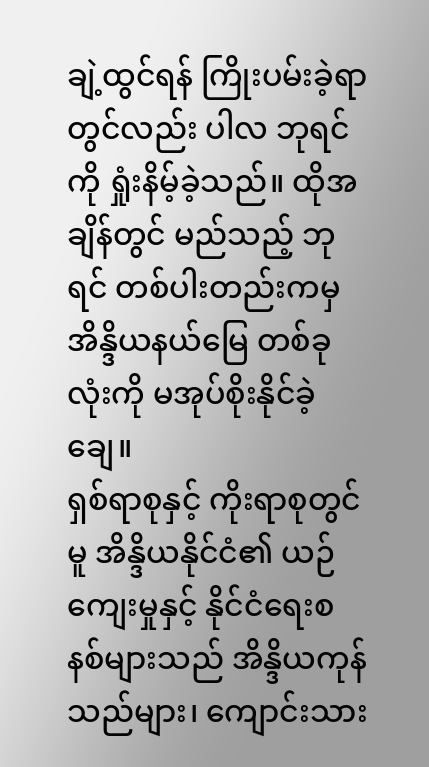ချဲ့ထွင်ရန် ကြိုးပမ်းခဲ့ရာတွင်လည်း ပါလ ဘုရင်ကို ရှုံးနိမ့်ခဲ့သည်။ ထိုအချိန်တွင် မည်သည့် ဘုရင် တစ်ပါးတည်းကမှ အိန္ဒိယနယ်မြေ တစ်ခုလုံးကို မအုပ်စိုးနိုင်ခဲ့ချေ။
ရှစ်ရာစုနှင့် ကိုးရာစုတွင်မူ အိန္ဒိယနိုင်ငံ၏ ယဉ်ကျေးမှုနှင့် နိုင်ငံရေးစနစ်များသည် အိန္ဒိယကုန်သည်များ၊ ကျောင်းသား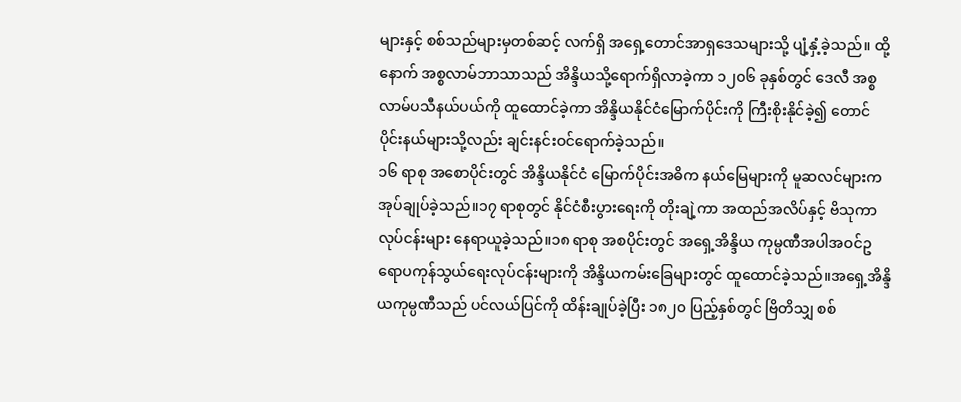များနှင့် စစ်သည်များမှတစ်ဆင့် လက်ရှိ အရှေ့တောင်အာရှဒေသများသို့ ပျံ့နှံ့ခဲ့သည်။ ထို့နောက် အစ္စလာမ်ဘာသာသည် အိန္ဒိယသို့ရောက်ရှိလာခဲ့ကာ ၁၂၀၆ ခုနှစ်တွင် ဒေလီ အစ္စလာမ်ပသီနယ်ပယ်ကို ထူထောင်ခဲ့ကာ အိန္ဒိယနိုင်ငံမြောက်ပိုင်းကို ကြီးစိုးနိုင်ခဲ့၍ တောင်ပိုင်းနယ်များသို့လည်း ချင်းနင်းဝင်ရောက်ခဲ့သည်။
၁၆ ရာစု အစောပိုင်းတွင် အိန္ဒိယနိုင်ငံ မြောက်ပိုင်းအဓိက နယ်မြေများကို မူဆလင်များကအုပ်ချုပ်ခဲ့သည်။၁၇ ရာစုတွင် နိုင်ငံစီးပွားရေးကို တိုးချဲ့ကာ အထည်အလိပ်နှင့် ဗိသုကာလုပ်ငန်းများ နေရာယူခဲ့သည်။၁၈ ရာစု အစပိုင်းတွင် အရှေ့အိန္ဒိယ ကုမ္ပဏီအပါအဝင်ဥရောပကုန်သွယ်ရေးလုပ်ငန်းများကို အိန္ဒိယကမ်းခြေများတွင် ထူထောင်ခဲ့သည်။အရှေ့အိန္ဒိယကုမ္ပဏီသည် ပင်လယ်ပြင်ကို ထိန်းချုပ်ခဲ့ပြီး ၁၈၂၀ ပြည့်နှစ်တွင် ဗြိတိသျှ စစ်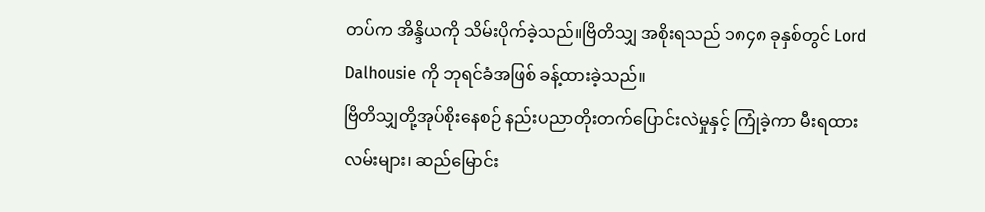တပ်က အိန္ဒိယကို သိမ်းပိုက်ခဲ့သည်။ဗြိတိသျှ အစိုးရသည် ၁၈၄၈ ခုနှစ်တွင် Lord Dalhousie ကို ဘုရင်ခံအဖြစ် ခန့်ထားခဲ့သည်။
ဗြိတိသျှတို့အုပ်စိုးနေစဉ် နည်းပညာတိုးတက်ပြောင်းလဲမှုနှင့် ကြုံခဲ့ကာ မီးရထားလမ်းများ၊ ဆည်မြောင်း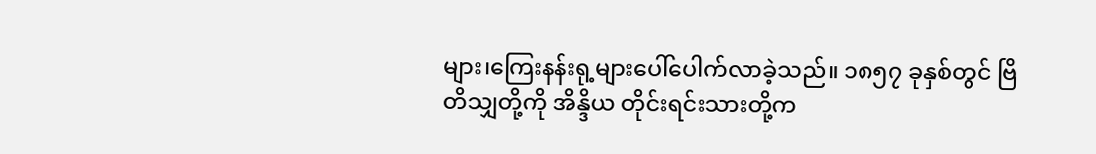များ၊ကြေးနန်းရု့များပေါ်ပေါက်လာခဲ့သည်။ ၁၈၅၇ ခုနှစ်တွင် ဗြိတိသျှတို့ကို အိန္ဒိယ တိုင်းရင်းသားတို့က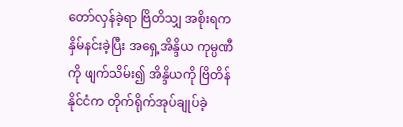တော်လှန်ခဲ့ရာ ဗြိတိသျှ အစိုးရက နှိမ်နင်းခဲ့ပြီး အရှေ့အိန္ဒိယ ကုမ္ပဏီကို ဖျက်သိမ်း၍ အိန္ဒိယကို ဗြိတိန် နိုင်ငံက တိုက်ရိုက်အုပ်ချုပ်ခဲ့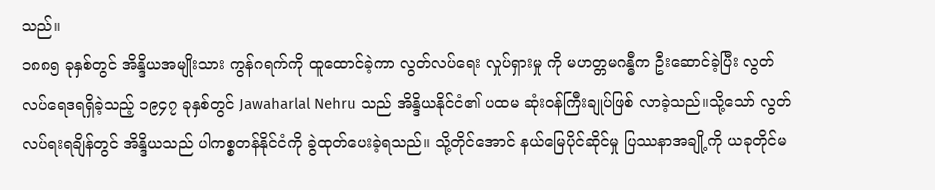သည်။
၁၈၈၅ ခုနှစ်တွင် အိန္ဒိယအမျိုးသား ကွန်ဂရက်ကို ထူထောင်ခဲ့ကာ လွတ်လပ်ရေး လှုပ်ရှားမှု ကို မဟတ္တမဂန္ဓီက ဦးဆောင်ခဲ့ပြီး လွတ်လပ်ရေဒရရှိခဲ့သည့် ၁၉၄၇ ခုနှစ်တွင် Jawaharlal Nehru သည် အိန္ဒိယနိုင်ငံ၏ ပထမ ဆုံးဝန်ကြီးချုပ်ဖြစ် လာခဲ့သည်။သို့သော် လွတ်လပ်ရးရချိန်တွင် အိန္ဒိယသည် ပါကစ္စတန်နိုင်ငံကို ခွဲထုတ်ပေးခဲ့ရသည်။ သို့တိုင်အောင် နယ်မြေပိုင်ဆိုင်မှု ပြဿနာအချို့ကို ယခုတိုင်မ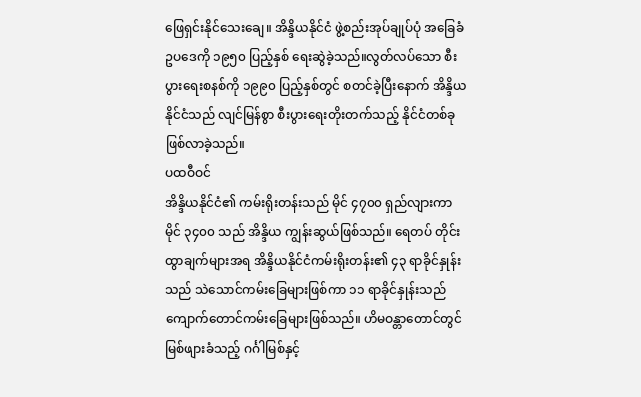ဖြေရှင်းနိုင်သေးချေ။ အိန္ဒိယနိုင်ငံ ဖွဲ့စည်းအုပ်ချုပ်ပုံ အခြေခံဥပဒေကို ၁၉၅၀ ပြည့်နှစ် ရေးဆွဲခဲ့သည်။လွတ်လပ်သော စီးပွားရေးစနစ်ကို ၁၉၉၀ ပြည့်နှစ်တွင် စတင်ခဲ့ပြီးနောက် အိန္ဒိယနိုင်ငံသည် လျင်မြန်စွာ စီးပွားရေးတိုးတက်သည့် နိုင်ငံတစ်ခုဖြစ်လာခဲ့သည်။
ပထဝီဝင်
အိန္ဒိယနိုင်ငံ၏ ကမ်းရိုးတန်းသည် မိုင် ၄၇၀၀ ရှည်လျားကာ မိုင် ၃၄၀၀ သည် အိန္ဒိယ ကျွန်းဆွယ်ဖြစ်သည်။ ရေတပ် တိုင်းထွာချက်များအရ အိန္ဒိယနိုင်ငံကမ်းရိုးတန်း၏ ၄၃ ရာခိုင်နှုန်းသည် သဲသောင်ကမ်းခြေများဖြစ်ကာ ၁၁ ရာခိုင်နှုန်းသည် ကျောက်တောင်ကမ်းခြေများဖြစ်သည်။ ဟိမဝန္တာတောင်တွင်မြစ်ဖျားခံသည့် ဂင်္ဂါမြစ်နှင့်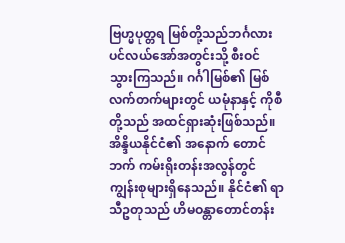ဗြဟ္မပုတ္တရ မြစ်တို့သည်ဘင်္ဂလားပင်လယ်အော်အတွင်းသို့ စီးဝင် သွားကြသည်။ ဂင်္ဂါမြစ်၏ မြစ်လက်တက်များတွင် ယမုံနာနှင့် ကိုစီတို့သည် အထင်ရှားဆုံးဖြစ်သည်။
အိန္ဒိယနိုင်ငံ၏ အနောက် တောင်ဘက် ကမ်းရိုးတန်းအလွန်တွင် ကျွန်းစုများရှိနေသည်။ နိုင်ငံ၏ ရာသီဥတုသည် ဟိမဝန္တာတောင်တန်း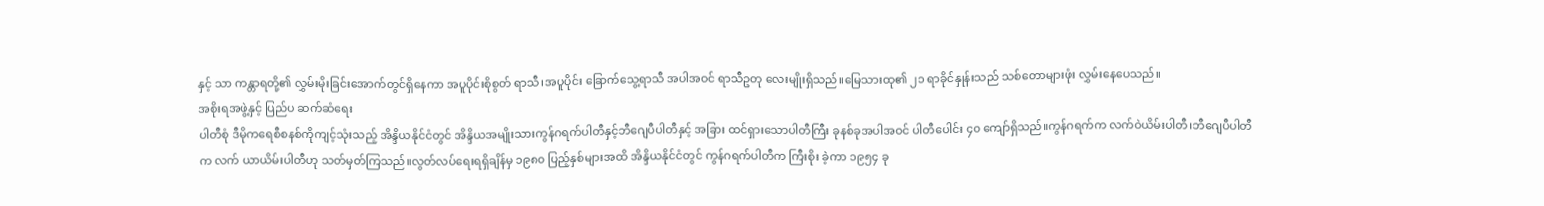နှင့် သာ ကန္တာရတို့၏ လွှမ်းမိုးခြင်းအောက်တွင်ရှိနေကာ အပူပိုင်းစိုစွတ် ရာသီ၊အပူပိုင်း ခြောက်သွေ့ရာသီ အပါအဝင် ရာသီဥတု လေးမျိုးရှိသည်။မြေသားထု၏ ၂၁ ရာခိုင်နှုန်းသည် သစ်တောများဖုံး လွှမ်းနေပေသည်။
အစိုးရအဖွဲ့နှင့် ပြည်ပ ဆက်ဆံရေး
ပါတီစုံ ဒီမိုကရေစီစနစ်ကိုကျင့်သုံးသည့် အိန္ဒိယနိုင်ငံတွင် အိန္ဒိယအမျိုးသားကွန်ဂရက်ပါတီနှင့်ဘီဂျေပီပါတီနှင့် အခြား ထင်ရှားသောပါတီကြီး ခုနစ်ခုအပါအဝင် ပါတီပေါင်း ၄၀ ကျော်ရှိသည်။ကွန်ဂရက်က လက်ဝဲယိမ်းပါတီ၊ဘီဂျေပီပါတီက လက် ယာယိမ်းပါတီဟု သတ်မှတ်ကြသည်။လွတ်လပ်ရေးရရှိချိန်မှ ၁၉၈၀ ပြည့်နှစ်များအထိ အိန္ဒိယနိုင်ငံတွင် ကွန်ဂရက်ပါတီက ကြီးစိုး ခဲ့ကာ ၁၉၅၄ ခု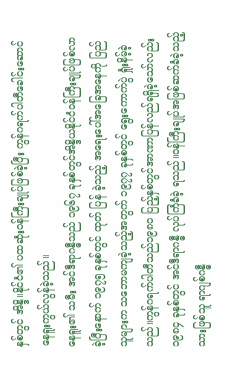နှစ်တွင် အိန္ဒိ။နိုင်ငံ၏ ပထဆုံးဝန်ကြီးချုပ်ဖြစ်ခဲ့ပြီး ကွန်ဂရက်ပါတီခေါင်းဆောင်နေရူးကွယ်လွန်ခဲ့သည်။
နေရူး၏ သမီး အင်ဒီရာဂန္ဓီသည် ၁၉၆၇ ခုနှစ်တွင်အိန္ဒိယနိုင်ငံဝန်ကြီးချုပ်ဖြစ်လာခဲ့ပြီးနောက် ၁၉၇၅ ခုနှစ်တွင် ထုတ် ပြန် ခဲ့သည့် အရေးပေါ်အခြေအနေကို ပြည်သူများက သဘောမကျခဲ့သည့်အတွက် ၁၉၇၇ ခုနှစ်တွင် ရွေးကောက်ပွဲ ရှုံးနိမ့်ခဲ့ သည်။ကွန်ဂရက်ပါတီသည်၁၉၈၀ ပြည့်နှစ်တွင်အာဏာပြန်လည်ရရှိခဲ့သော်လည်း ၁၉၈၄ ခုနှစ်တွင် အင်ဒီရာဂန္ဓီ လုပ်ကြံခံခဲ့ ရသည်။ဝန်ကြီးချုပ်အဖြစ်ဆက်ခံခဲ့သည့် သားဖြစ်သူ ရာဂျစ်ဂန္ဓီ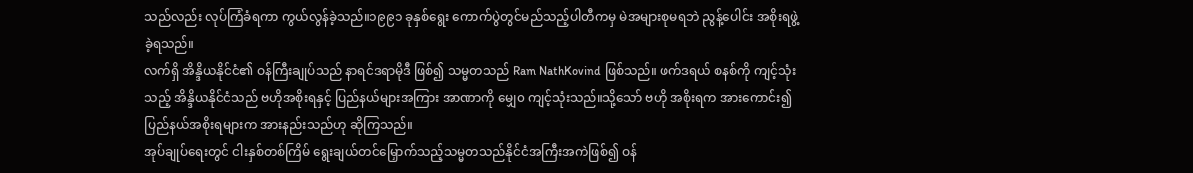သည်လည်း လုပ်ကြံခံရကာ ကွယ်လွန်ခဲ့သည်။၁၉၉၁ ခုနှစ်ရွေး ကောက်ပွဲတွင်မည်သည့်ပါတီကမှ မဲအများစုမရဘဲ ညွန့်ပေါင်း အစိုးရဖွဲ့ခဲ့ရသည်။
လက်ရှိ အိန္ဒိယနိုင်ငံ၏ ဝန်ကြီးချုပ်သည် နာရင်ဒရာမိုဒီ ဖြစ်၍ သမ္မတသည် Ram NathKovind ဖြစ်သည်။ ဖက်ဒရယ် စနစ်ကို ကျင့်သုံးသည့် အိန္ဒိယနိုင်ငံသည် ဗဟိုအစိုးရနှင့် ပြည်နယ်များအကြား အာဏာကို မျှေ၀ ကျင့်သုံးသည်။သို့သော် ဗဟို အစိုးရက အားကောင်း၍ ပြည်နယ်အစိုးရများက အားနည်းသည်ဟု ဆိုကြသည်။
အုပ်ချုပ်ရေးတွင် ငါးနှစ်တစ်ကြိမ် ရွေးချယ်တင်မြှောက်သည့်သမ္မတသည်နိုင်ငံအကြီးအကဲဖြစ်၍ ဝန်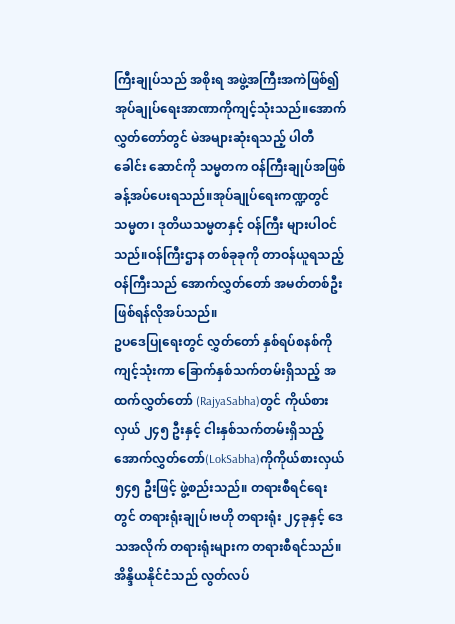ကြီးချုပ်သည် အစိုးရ အဖွဲ့အကြီးအကဲဖြစ်၍ အုပ်ချုပ်ရေးအာဏာကိုကျင့်သုံးသည်။အောက်လွှတ်တော်တွင် မဲအများဆုံးရသည့် ပါတီ ခေါင်း ဆောင်ကို သမ္မတက ဝန်ကြီးချုပ်အဖြစ် ခန့်အပ်ပေးရသည်။အုပ်ချုပ်ရေးကဏ္ဍတွင် သမ္မတ၊ ဒုတိယသမ္မတနှင့် ဝန်ကြီး များပါဝင် သည်။ဝန်ကြီးဌာန တစ်ခုခုကို တာဝန်ယူရသည့် ဝန်ကြီးသည် အောက်လွှတ်တော် အမတ်တစ်ဦးဖြစ်ရန်လိုအပ်သည်။
ဥပဒေပြုရေးတွင် လွှတ်တော် နှစ်ရပ်စနစ်ကိုကျင့်သုံးကာ ခြောက်နှစ်သက်တမ်းရှိသည့် အထက်လွှတ်တော် (RajyaSabha)တွင် ကိုယ်စားလှယ် ၂၄၅ ဦးနှင့် ငါးနှစ်သက်တမ်းရှိသည့် အောက်လွှတ်တော်(LokSabha)ကိုကိုယ်စားလှယ် ၅၄၅ ဦးဖြင့် ဖွဲ့စည်းသည်။ တရားစီရင်ရေးတွင် တရားရုံးချုပ်၊ဗဟို တရားရုံး ၂၄ခုနှင့် ဒေသအလိုက် တရားရုံးများက တရားစီရင်သည်။
အိန္ဒိယနိုင်ငံသည် လွတ်လပ်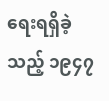ရေးရရှိခဲ့သည့် ၁၉၄၇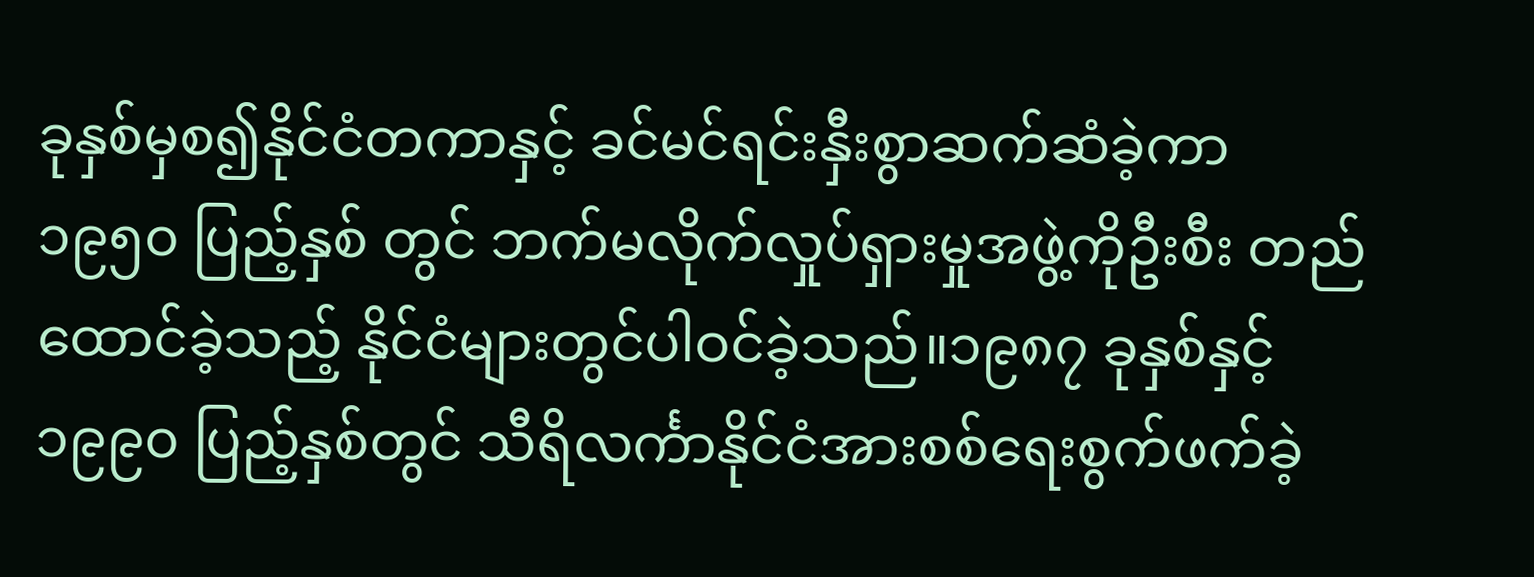ခုနှစ်မှစ၍နိုင်ငံတကာနှင့် ခင်မင်ရင်းနှီးစွာဆက်ဆံခဲ့ကာ ၁၉၅၀ ပြည့်နှစ် တွင် ဘက်မလိုက်လှုပ်ရှားမှုအဖွဲ့ကိုဦးစီး တည်ထောင်ခဲ့သည့် နိုင်ငံများတွင်ပါဝင်ခဲ့သည်။၁၉၈၇ ခုနှစ်နှင့် ၁၉၉၀ ပြည့်နှစ်တွင် သီရိလင်္ကာနိုင်ငံအားစစ်ရေးစွက်ဖက်ခဲ့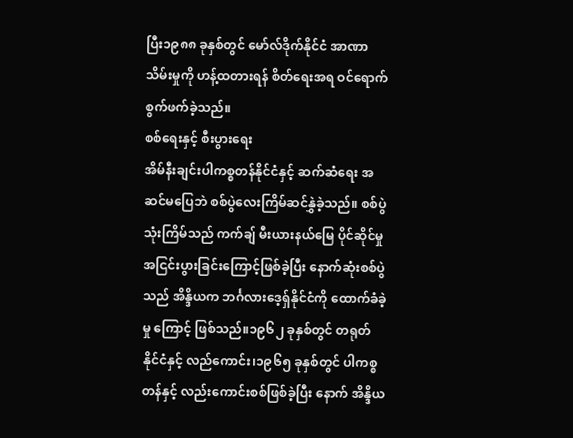ပြီး၁၉၈၈ ခုနှစ်တွင် မော်လ်ဒိုက်နိုင်ငံ အာဏာသိမ်းမှုကို ဟန့်ထတားရန် စိတ်ရေးအရ ဝင်ရောက်စွက်ဖက်ခဲ့သည်။
စစ်ရေးနှင့် စီးပွားရေး
အိမ်နီးချင်းပါကစ္စတန်နိုင်ငံနှင့် ဆက်ဆံရေး အဆင်မပြေဘဲ စစ်ပွဲလေးကြိမ်ဆင်နွှဲခဲ့သည်။ စစ်ပွဲ သုံးကြိမ်သည် ကက်ချ် မီးယားနယ်မြေ ပိုင်ဆိုင်မှု အငြင်းပွားခြင်းကြောင့်ဖြစ်ခဲ့ပြီး နောက်ဆုံးစစ်ပွဲသည် အိန္ဒိယက ဘင်္ဂလားဒေ့ရှ်နိုင်ငံကို ထောက်ခံခဲ့မှု ကြောင့် ဖြစ်သည်။၁၉၆၂ ခုနှစ်တွင် တရုတ်နိုင်ငံနှင့် လည်ကောင်း၊၁၉၆၅ ခုနှစ်တွင် ပါကစ္စတန်နှင့် လည်းကောင်းစစ်ဖြစ်ခဲ့ပြီး နောက် အိန္ဒိယ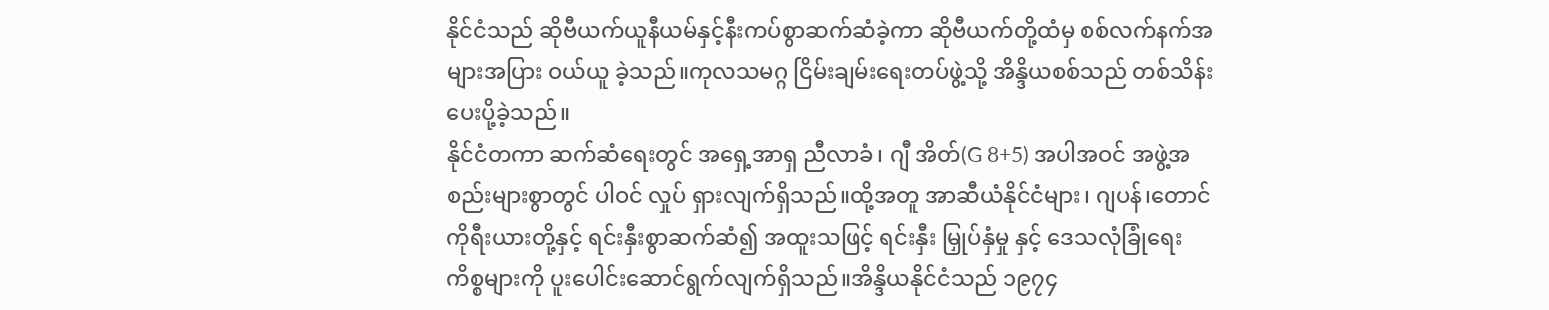နိုင်ငံသည် ဆိုဗီယက်ယူနီယမ်နှင့်နီးကပ်စွာဆက်ဆံခဲ့ကာ ဆိုဗီယက်တို့ထံမှ စစ်လက်နက်အများအပြား ဝယ်ယူ ခဲ့သည်။ကုလသမဂ္ဂ ငြိမ်းချမ်းရေးတပ်ဖွဲ့သို့ အိန္ဒိယစစ်သည် တစ်သိန်းပေးပို့ခဲ့သည်။
နိုင်ငံတကာ ဆက်ဆံရေးတွင် အရှေ့အာရှ ညီလာခံ၊ ဂျီ အိတ်(G 8+5) အပါအဝင် အဖွဲ့အစည်းများစွာတွင် ပါဝင် လှုပ် ရှားလျက်ရှိသည်။ထို့အတူ အာဆီယံနိုင်ငံများ၊ ဂျပန်၊တောင်ကိုရီးယားတို့နှင့် ရင်းနှီးစွာဆက်ဆံ၍ အထူးသဖြင့် ရင်းနှီး မြှုပ်နှံမှု နှင့် ဒေသလုံခြုံရေးကိစ္စများကို ပူးပေါင်းဆောင်ရွက်လျက်ရှိသည်။အိန္ဒိယနိုင်ငံသည် ၁၉၇၄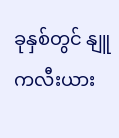ခုနှစ်တွင် နျူကလီးယား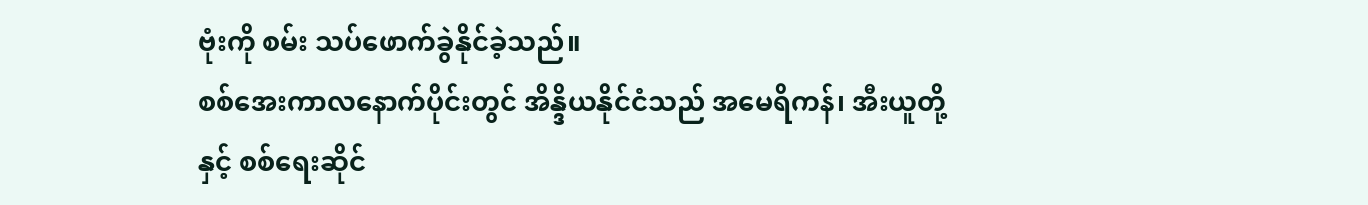ဗုံးကို စမ်း သပ်ဖောက်ခွဲနိုင်ခဲ့သည်။
စစ်အေးကာလနောက်ပိုင်းတွင် အိန္ဒိယနိုင်ငံသည် အမေရိကန်၊ အီးယူတို့နှင့် စစ်ရေးဆိုင်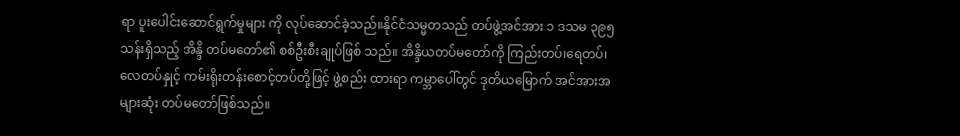ရာ ပူးပေါင်းဆောင်ရွက်မှုများ ကို လုပ်ဆောင်ခဲ့သည်။နိုင်ငံသမ္မတသည် တပ်ဖွဲ့အင်အား ၁ ဒသမ ၃၉၅ သန်းရှိသည့် အိန္ဒိ တပ်မတော်၏ စစ်ဦးစီးချုပ်ဖြစ် သည်။ အိန္ဒိယတပ်မတော်ကို ကြည်းတပ်၊ရေတပ်၊လေတပ်နှုင့် ကမ်းရိုးတန်းစောင့်တပ်တို့ဖြင့် ဖွဲ့စည်း ထားရာ ကမ္ဘာပေါ်တွင် ဒုတိယမြောက် အင်အားအများဆုံး တပ်မတော်ဖြစ်သည်။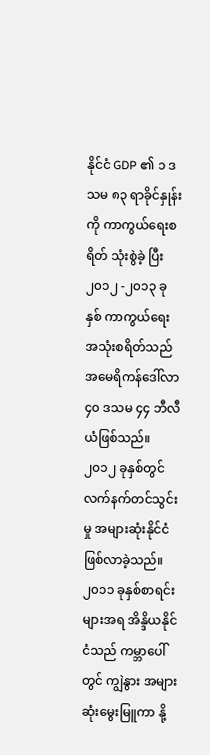နိုင်ငံ GDP ၏ ၁ ဒသမ ၈၃ ရာခိုင်နှုန်းကို ကာကွယ်ရေးစရိတ် သုံးစွဲခဲ့ ပြီး ၂၀၁၂ -၂၀၁၃ ခုနှစ် ကာကွယ်ရေးအသုံးစရိတ်သည် အမေရိကန်ဒေါ်လာ ၄၀ ဒသမ ၄၄ ဘီလီယံဖြစ်သည်။၂၀၁၂ ခုနှစ်တွင် လက်နက်တင်သွင်းမှု အများဆုံးနိုင်ငံဖြစ်လာခဲ့သည်။
၂၀၁၁ ခုနှစ်စာရင်းများအရ အိန္ဒိယနိုင်ငံသည် ကမ္ဘာပေါ်တွင် ကျွဲနွား အများဆုံးမွေးမြူကာ နို့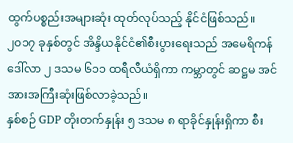ထွက်ပစ္စည်းအများဆုံး ထုတ်လုပ်သည့် နိုင်ငံဖြစ်သည်။ ၂၀၁၇ ခုနှစ်တွင် အိန္ဒိယနိုင်ငံ၏စီးပွားရေးသည် အမေရိကန်ဒေါ်လာ ၂ ဒသမ ၆၁၁ ထရီလီယံရှိကာ ကမ္ဘာတွင် ဆဋ္ဌမ အင်အားအကြီးဆုံးဖြစ်လာခဲ့သည်။
နှစ်စဉ် GDP တိုးတက်နှုန်း ၅ ဒသမ ၈ ရာခိုင်နှုန်းရှိကာ စီး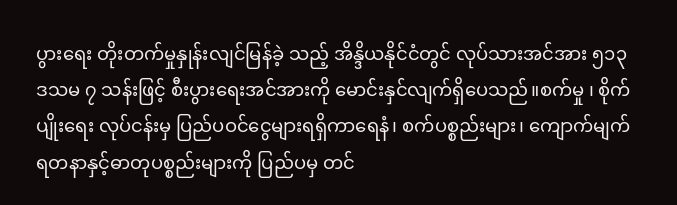ပွားရေး တိုးတက်မှုနှုန်းလျင်မြန်ခဲ့ သည့် အိန္ဒိယနိုင်ငံတွင် လုပ်သားအင်အား ၅၁၃ ဒသမ ၇ သန်းဖြင့် စီးပွားရေးအင်အားကို မောင်းနှင်လျက်ရှိပေသည်။စက်မှု ၊ စိုက်ပျိုးရေး လုပ်ငန်းမှ ပြည်ပဝင်ငွေများရရှိကာရေနံ၊ စက်ပစ္စည်းများ၊ ကျောက်မျက်ရတနာနှင့်ဓာတုပစ္စည်းများကို ပြည်ပမှ တင်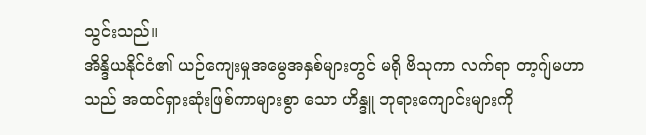သွင်းသည်။
အိန္ဒိယနိုင်ငံ၏ ယဉ်ကျေးမှုအမွေအနှစ်များတွင် မရို ဗိသုကာ လက်ရာ တာ့ဂျ်မဟာသည် အထင်ရှားဆုံးဖြစ်ကာများစွာ သော ဟိန္ဒူ ဘုရားကျောင်းများကို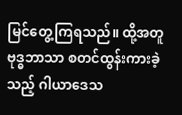မြင်တွေ့ကြရသည်။ ထို့အတူ ဗုဒ္ဓဘာသာ စတင်ထွန်းကားခဲ့သည့် ဂါယာဒေသ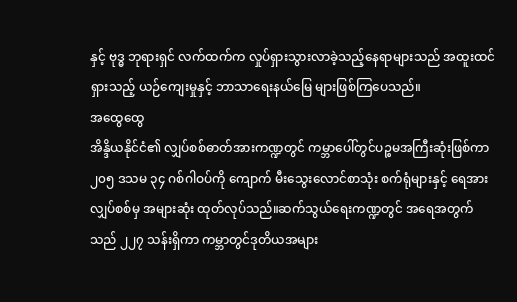နှင့် ဗုဒ္ဓ ဘုရားရှင် လက်ထက်က လှုပ်ရှားသွားလာခဲ့သည့်နေရာများသည် အထူးထင်ရှားသည့် ယဉ်ကျေးမှုနှင့် ဘာသာရေးနယ်မြေ များဖြစ်ကြပေသည်။
အထွေထွေ
အိန္ဒိယနိုင်ငံ၏ လျှပ်စစ်ဓာတ်အားကဏ္ဍတွင် ကမ္ဘာပေါ်တွင်ပဉ္စမအကြီးဆုံးဖြစ်ကာ ၂၀၅ ဒသမ ၃၄ ဂစ်ဂါဝပ်ကို ကျောက် မီးသွေးလောင်စာသုံး စက်ရုံများနှင့် ရေအားလျှပ်စစ်မှ အများဆုံး ထုတ်လုပ်သည်။ဆက်သွယ်ရေးကဏ္ဍတွင် အရေအတွက်သည် ၂၂၇ သန်းရှိကာ ကမ္ဘာတွင်ဒုတိယအများ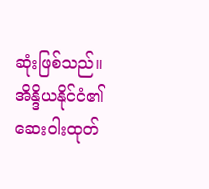ဆုံးဖြစ်သည်။
အိန္ဒိယနိုင်ငံ၏ ဆေးဝါးထုတ်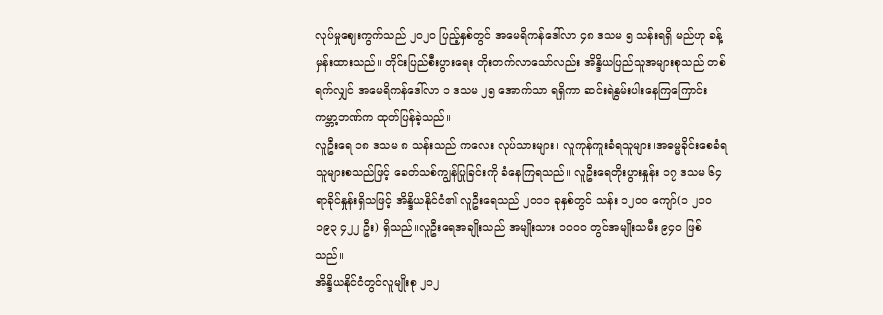လုပ်မှုဈေးကွက်သည် ၂၀၂၀ ပြည့်နှစ်တွင် အမေရိကန်ဒေါ်လာ ၄၈ ဒသမ ၅ သန်းရရှိ မည်ဟု ခန့်မှန်းထားသည်။ တိုင်းပြည်စီးပွားရေး တိုးတက်လာသော်လည်း အိန္ဒိယပြည်သူအများစုသည် တစ်ရက်လျှင် အမေရိကန်ဒေါ်လာ ၁ ဒသမ ၂၅ အောက်သာ ရရှိကာ ဆင်းရဲနွမ်းပါးနေကြကြောင်း ကမ္ဘာ့ဘဏ်က ထုတ်ပြန်ခဲ့သည်။
လူဦးရေ ၁၈ ဒသမ ၈ သန်းသည် ကလေး လုပ်သားများ၊ လူကုန်ကူးခံရသူများ၊အဓမ္မခိုင်းစေခံရသူများစသည်ဖြင့် ခေတ်သစ်ကျွန်ပြုခြင်းကို ခံနေကြရသည်။ လူဦးရေတိုးပွားနှုန်း ၁၇ ဒသမ ၆၄ ရာခိုင်နှုန်းရှိသဖြင့် အိန္ဒိယနိုင်ငံ၏ လူဦးရေသည် ၂၀၁၁ ခုနှစ်တွင် သန်း ၁၂၀၀ ကျော်(၁ ၂၁၀ ၁၉၃ ၄၂၂ ဦး) ရှိသည်။လူဦးရေအချိုးသည် အမျိုးသား ၁၀၀၀ တွင်အမျိုးသမီး ၉၄၀ ဖြစ်သည်။
အိန္ဒိယနိုင်ငံတွင်လူမျိုးစု ၂၁၂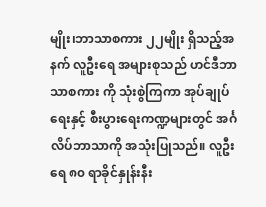မျိုး၊ဘာသာစကား ၂၂မျိုး ရှိသည့်အနက် လူဦးရေ အများစုသည် ဟင်ဒီဘာသာစကား ကို သုံးစွဲကြကာ အုပ်ချုပ်ရေးနှင့် စီးပွားရေးကဏ္ဍများတွင် အင်္ဂလိပ်ဘာသာကို အသုံးပြုသည်။ လူဦးရေ ၈၀ ရာခိုင်နှုန်းနီး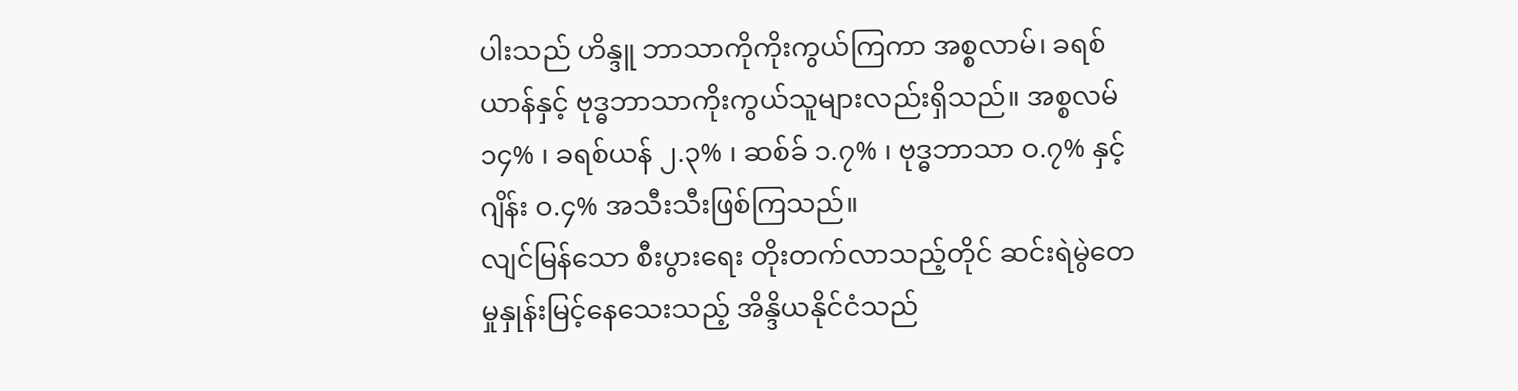ပါးသည် ဟိန္ဒူ ဘာသာကိုကိုးကွယ်ကြကာ အစ္စလာမ်၊ ခရစ်ယာန်နှင့် ဗုဒ္ဓဘာသာကိုးကွယ်သူများလည်းရှိသည်။ အစ္စလမ် ၁၄% ၊ ခရစ်ယန် ၂.၃% ၊ ဆစ်ခ် ၁.၇% ၊ ဗုဒ္ဓဘာသာ ဝ.၇% နှင့် ဂျိန်း ဝ.၄% အသီးသီးဖြစ်ကြသည်။
လျင်မြန်သော စီးပွားရေး တိုးတက်လာသည့်တိုင် ဆင်းရဲမွဲတေမှုနှုန်းမြင့်နေသေးသည့် အိန္ဒိယနိုင်ငံသည်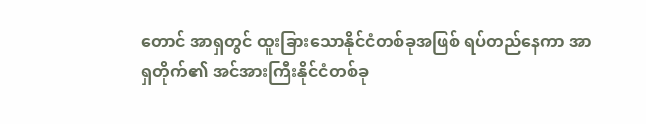တောင် အာရှတွင် ထူးခြားသောနိုင်ငံတစ်ခုအဖြစ် ရပ်တည်နေကာ အာရှတိုက်၏ အင်အားကြီးနိုင်ငံတစ်ခု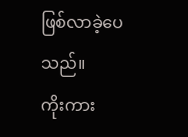ဖြစ်လာခဲ့ပေသည်။
ကိုးကား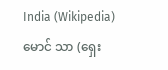India (Wikipedia)
မောင် သာ (ရှေး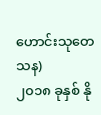ဟောင်းသုတေသန)
၂၀၁၈ ခုနှစ် နို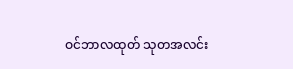ဝင်ဘာလထုတ် သုတအလင်း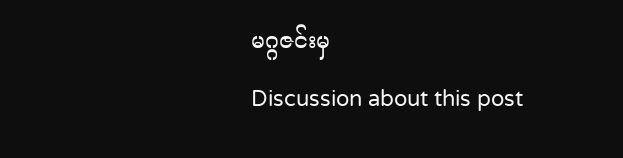မဂ္ဂဇင်းမှ
Discussion about this post